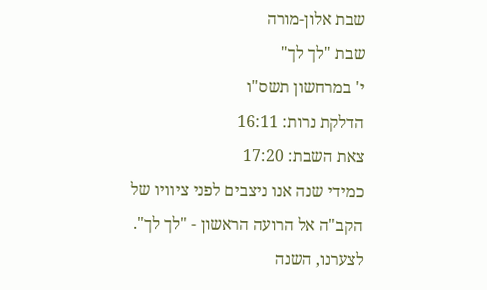שבת אלון-מורה
שבת "לך לך"
י' במרחשון תשס"ו
הדלקת נרות: 16:11
צאת השבת: 17:20
כמידי שנה אנו ניצבים לפני ציוויו של
הקב"ה אל הרועה הראשון - "לך לך".
לצערנו, השנה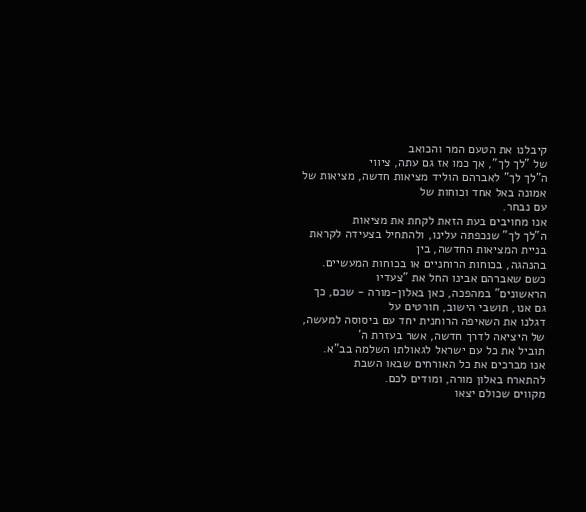קיבלנו את הטעם המר והכואב
של "לך לך", אך כמו אז גם עתה, ציווי
ה"לך לך" לאברהם הוליד מציאות חדשה, מציאות של אמונה באל אחד וכוחות של
עם נבחר.
אנו מחויבים בעת הזאת לקחת את מציאות
ה"לך לך" שנכפתה עלינו, ולהתחיל בצעידה לקראת בניית המציאות החדשה, בין
בהנהגה, בכוחות הרוחניים או בכוחות המעשיים.
כשם שאברהם אבינו החל את "צעדיו
הראשונים" במהפכה, כאן באלון-מורה - שכם, כך גם אנו, תושבי הישוב, חורטים על
דגלנו את השאיפה הרוחנית יחד עם ביסוסה למעשה, של היציאה לדרך חדשה, אשר בעזרת ה'
תוביל את כל עם ישראל לגאולתו השלמה בב"א.
אנו מברכים את כל האורחים שבאו השבת
להתארח באלון מורה, ומודים לכם.
מקווים שכולם יצאו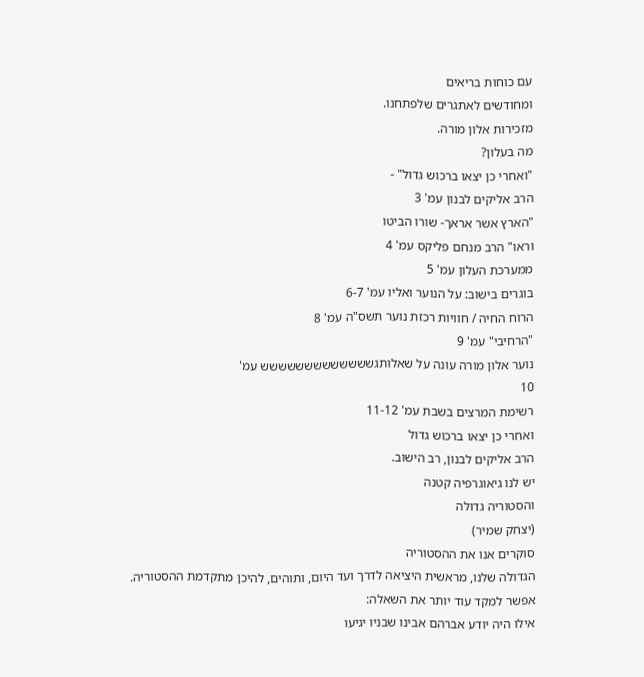עם כוחות בריאים
ומחודשים לאתגרים שלפתחנו.
מזכירות אלון מורה.
מה בעלון?
"ואחרי כן יצאו ברכוש גדול" -
הרב אליקים לבנון עמ' 3
"הארץ אשר אראך- שורו הביטו
וראו" הרב מנחם פליקס עמ' 4
ממערכת העלון עמ' 5
בוגרים בישוב: על הנוער ואליו עמ' 6-7
הרוח החיה / חוויות רכזת נוער תשס"ה עמ' 8
"הרחיבי" עמ' 9
נוער אלון מורה עונה על שאלותגששששששששששששש עמ'
10
רשימת המרצים בשבת עמ' 11-12
ואחרי כן יצאו ברכוש גדול
הרב אליקים לבנון, רב הישוב.
יש לנו גיאוגרפיה קטנה
והסטוריה גדולה
(יצחק שמיר)
סוקרים אנו את ההסטוריה
הגדולה שלנו, מראשית היציאה לדרך ועד היום, ותוהים, להיכן מתקדמת ההסטוריה.
אפשר למקד עוד יותר את השאלה:
אילו היה יודע אברהם אבינו שבניו יגיעו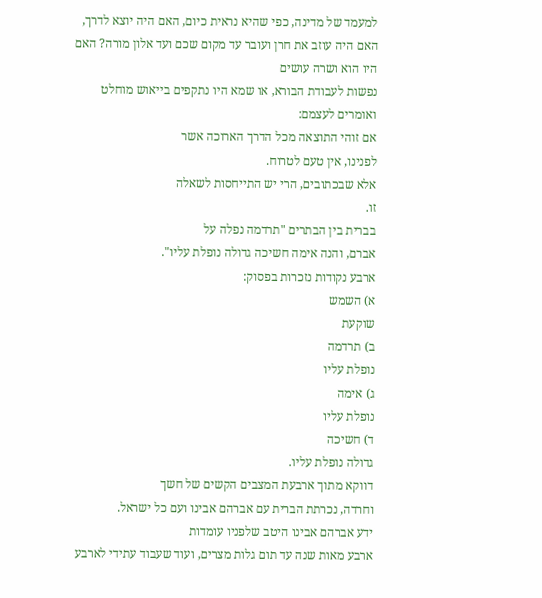למעמד של מדינה, כפי שהיא נראית כיום, האם היה יוצא לדרך, האם היה עוזב את חרן ועובר עד מקום שכם ועד אלון מורה? האם היו הוא ושרה עושים
נפשות לעבודת הבורא, או שמא היו נתקפים בייאוש מוחלט ואומרים לעצמם:
אם זוהי התוצאה מכל הדרך הארוכה אשר
לפנינו, אין טעם לטרוח.
אלא שבכתובים, הרי יש התייחסות לשאלה
זו.
בברית בין הבתרים "תרדמה נפלה על
אברם, והנה אימה חשיכה גדולה נופלת עליו".
ארבע נקודות נזכרות בפסוק:
א) השמש
שוקעת
ב) תרדמה
נופלת עליו
ג) אימה
נופלת עליו
ד) חשיכה
גדולה נופלת עליו.
דווקא מתוך ארבעת המצבים הקשים של חשך
וחרדה, נכרתת הברית עם אברהם אבינו ועם כל ישראל.
ידע אברהם אבינו היטב שלפניו עומדות
ארבע מאות שנה עד תום גלות מצרים, ועוד שעבוד עתידי לארבע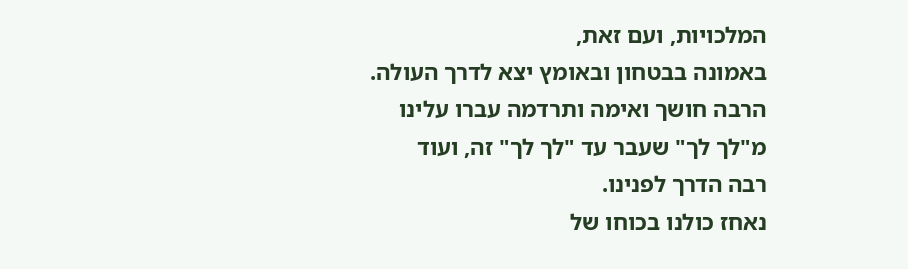המלכויות, ועם זאת,
באמונה בבטחון ובאומץ יצא לדרך העולה.
הרבה חושך ואימה ותרדמה עברו עלינו
מ"לך לך" שעבר עד "לך לך" זה, ועוד
רבה הדרך לפנינו.
נאחז כולנו בכוחו של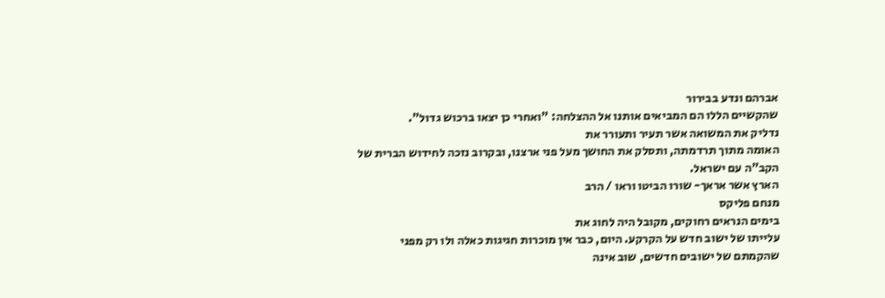אברהם ונדע בבירור
שהקשיים הללו הם המביאים אותנו אל ההצלחה: "ואחרי כן יצאו ברכוש גדול".
נדליק את המשואה אשר תעיר ותעורר את
האומה מתוך תרדמתה, ותסלק את החושך מעל פני ארצנו, ובקרוב נזכה לחידוש הברית של
הקב"ה עם ישראל.
הארץ אשר אראך- שורו הביטו וראו / הרב
מנחם פליקס
בימים הנראים רחוקים, מקובל היה לחוג את
עלייתו של ישוב חדש על הקרקע. היום, כבר אין מוכרות חגיגות כאלה ולו רק מפני
שהקמתם של ישובים חדשים, שוב אינה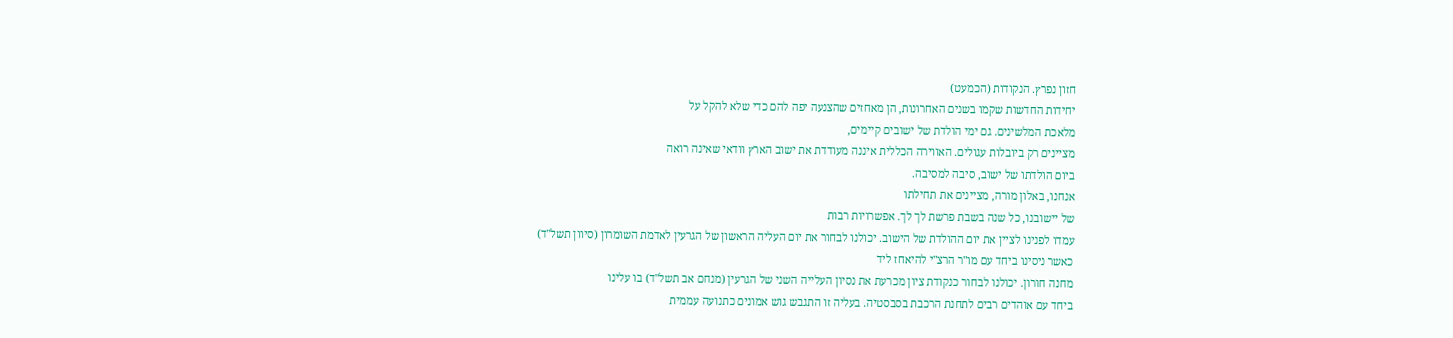חזון נפרץ. הנקודות (הכמעט)
יחידות החדשות שקמו בשנים האחרונות, הן מאחזים שהצנעה יפה להם כדי שלא להקל על
מלאכת המלשינים. גם ימי הולדת של ישובים קיימים,
מציינים רק ביובלות עגולים. האווירה הכללית איננה מעודדת את ישוב הארץ וודאי שאינה רואה
ביום הולדתו של ישוב, סיבה למסיבה.
אנחנו, באלון מורה, מציינים את תחילתו
של יישובנו, כל שנה בשבת פרשת לך לך. אפשרויות רבות
עמדו לפנינו לציין את יום ההולדת של הישוב. יכולנו לבחור את יום העליה הראשון של הגרעין לאדמת השומרון (סיוון תשל"ד)
כאשר ניסינו ביחד עם מו"ר הרצ"י להיאחז ליד
מחנה חורון. יכולנו לבחור כנקודת ציון מכרעת את נסיון העלייה השני של הגרעין (מנחם אב תשל"ד) בו עלינו
ביחד עם אוהדים רבים לתחנת הרכבת בסבסטיה. בעליה זו התגבש גוש אמונים כתנועה עממית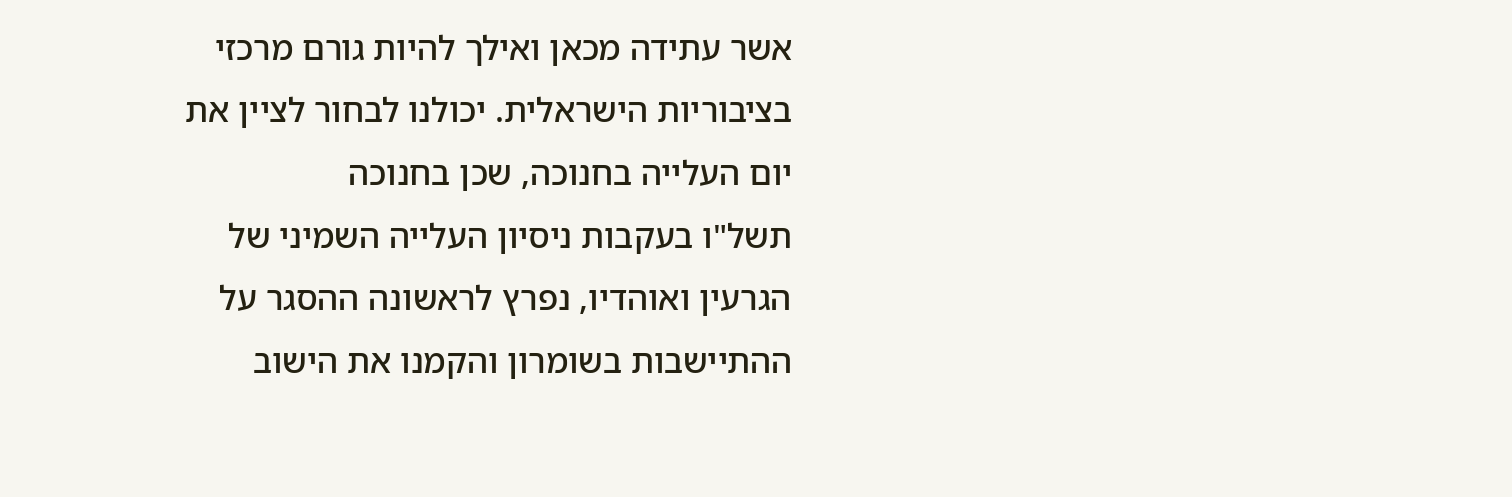אשר עתידה מכאן ואילך להיות גורם מרכזי
בציבוריות הישראלית. יכולנו לבחור לציין את יום העלייה בחנוכה, שכן בחנוכה
תשל"ו בעקבות ניסיון העלייה השמיני של הגרעין ואוהדיו, נפרץ לראשונה ההסגר על
ההתיישבות בשומרון והקמנו את הישוב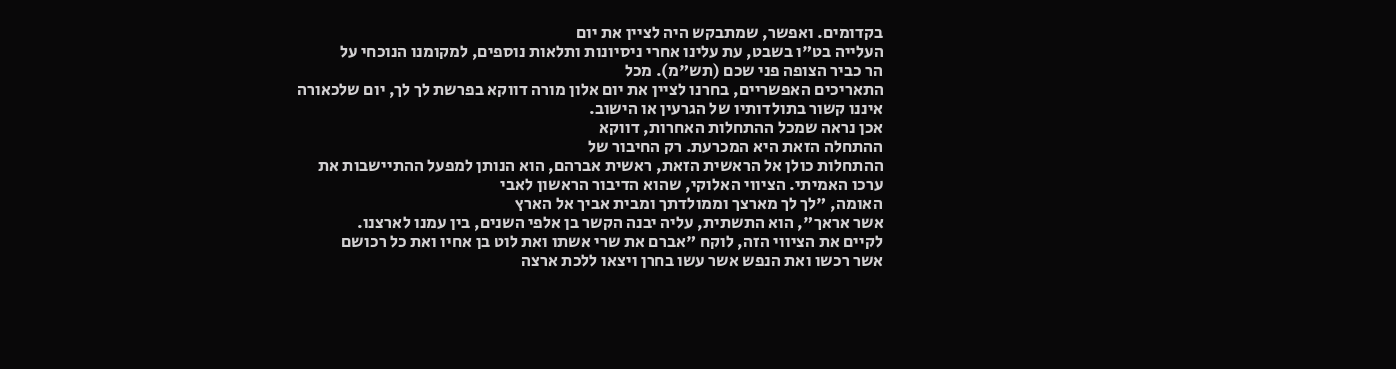בקדומים. ואפשר, שמתבקש היה לציין את יום
העלייה בט"ו בשבט, עת עלינו אחרי ניסיונות ותלאות נוספים, למקומנו הנוכחי על
הר כביר הצופה פני שכם (תש"מ). מכל
התאריכים האפשריים, בחרנו לציין את יום אלון מורה דווקא בפרשת לך לך, יום שלכאורה איננו קשור בתולדותיו של הגרעין או הישוב.
אכן נראה שמכל ההתחלות האחרות, דווקא
ההתחלה הזאת היא המכרעת. רק החיבור של
ההתחלות כולן אל הראשית הזאת, ראשית אברהם, הוא הנותן למפעל ההתיישבות את
ערכו האמיתי. הציווי האלוקי, שהוא הדיבור הראשון לאבי
האומה, "לך לך מארצך וממולדתך ומבית אביך אל הארץ
אשר אראך", הוא התשתית, עליה יבנה הקשר בן אלפי השנים, בין עמנו לארצנו.
לקיים את הציווי הזה, לוקח "אברם את שרי אשתו ואת לוט בן אחיו ואת כל רכושם
אשר רכשו ואת הנפש אשר עשו בחרן ויצאו ללכת ארצה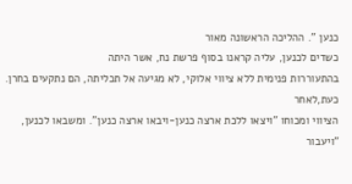כנען ". ההליכה הראשונה מאור
כשדים לכנען, עליה קראנו בסוף פרשת נח, אשר היתה
בהתעוררות פנימית ללא ציווי אלוקי, לא מגיעה אל תכליתה, הם נתקעים בחרן. כעת,לאחר
הציווי ומכוחו "ויצאו ללכת ארצה כנען-ויבאו ארצה כנען". ומשבאו לכנען,
"ויעבור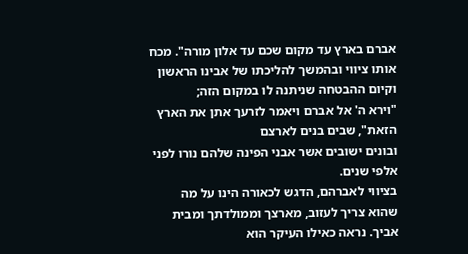אברם בארץ עד מקום שכם עד אלון מורה". מכח
אותו ציווי ובהמשך להליכתו של אבינו הראשון וקיום ההבטחה שניתנה לו במקום הזה;
"וירא ה' אל אברם ויאמר לזרעך אתן את הארץ הזאת", שבים בנים לארצם
ובונים ישובים אשר אבני הפינה שלהם נורו לפני אלפי שנים.
בציווי לאברהם, הדגש לכאורה הינו על מה
שהוא צריך לעזוב, מארצך וממולדתך ומבית
אביך. נראה כאילו העיקר הוא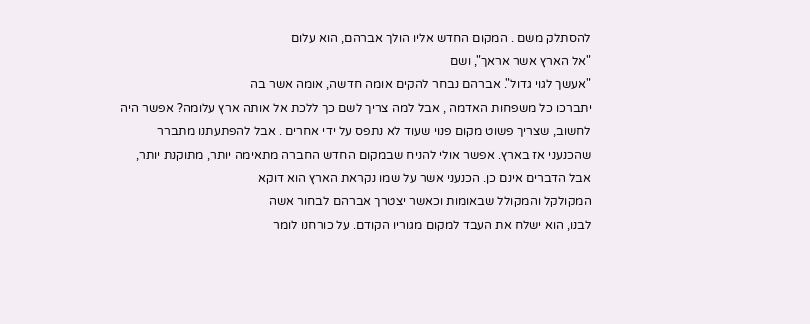להסתלק משם . המקום החדש אליו הולך אברהם, הוא עלום
"אל הארץ אשר אראך", ושם
"אעשך לגוי גדול". אברהם נבחר להקים אומה חדשה, אומה אשר בה
יתברכו כל משפחות האדמה , אבל למה צריך לשם כך ללכת אל אותה ארץ עלומה? אפשר היה
לחשוב, שצריך פשוט מקום פנוי שעוד לא נתפס על ידי אחרים . אבל להפתעתנו מתברר
שהכנעני אז בארץ. אפשר אולי להניח שבמקום החדש החברה מתאימה יותר, מתוקנת יותר,
אבל הדברים אינם כן. הכנעני אשר על שמו נקראת הארץ הוא דוקא
המקולקל והמקולל שבאומות וכאשר יצטרך אברהם לבחור אשה
לבנו, הוא ישלח את העבד למקום מגוריו הקודם. על כורחנו לומר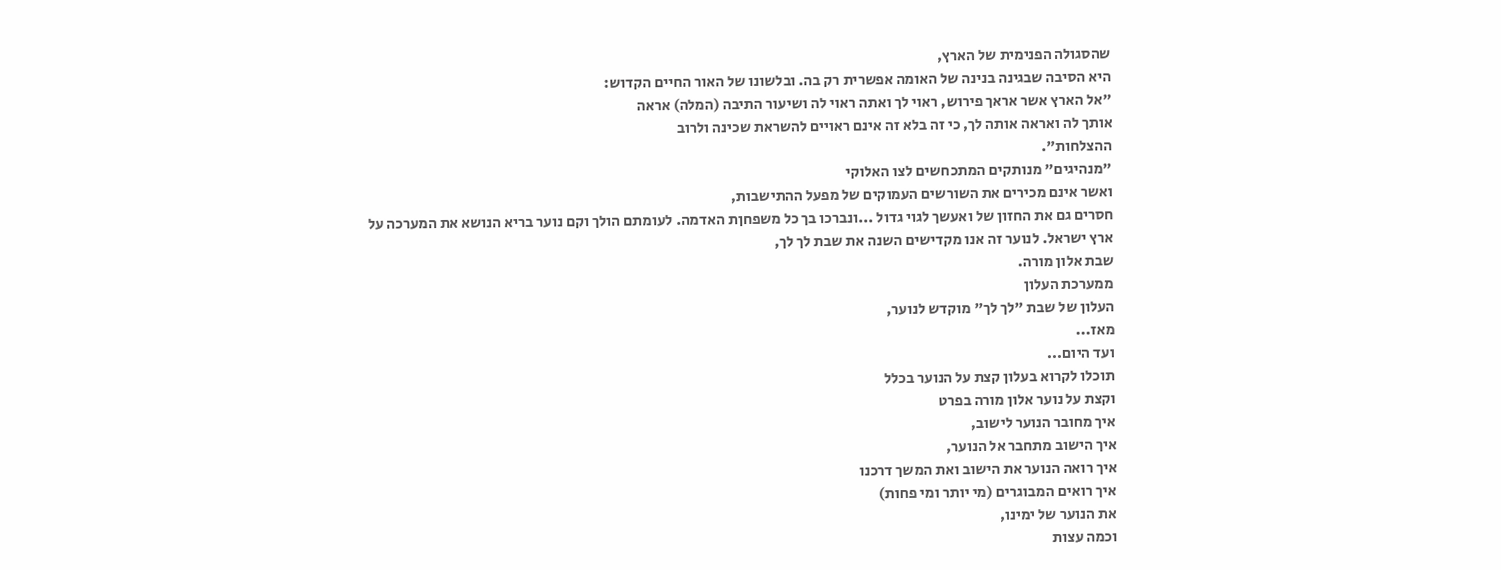שהסגולה הפנימית של הארץ,
היא הסיבה שבגינה בנינה של האומה אפשרית רק בה. ובלשונו של האור החיים הקדוש:
"אל הארץ אשר אראך פירוש, ראוי לך ואתה ראוי לה ושיעור התיבה (המלה) אראה
אותך לה ואראה אותה לך, כי זה בלא זה אינם ראויים להשראת שכינה ולרוב
ההצלחות".
"מנהיגים" מנותקים המתכחשים לצו האלוקי
ואשר אינם מכירים את השורשים העמוקים של מפעל ההתישבות,
חסרים גם את החזון של ואעשך לגוי גדול ...ונברכו בך כל משפחןת האדמה. לעומתם הולך וקם נוער בריא הנושא את המערכה על
ארץ ישראל. לנוער זה אנו מקדישים השנה את שבת לך לך,
שבת אלון מורה.
ממערכת העלון
העלון של שבת "לך לך" מוקדש לנוער,
מאז...
ועד היום...
תוכלו לקרוא בעלון קצת על הנוער בכלל
וקצת על נוער אלון מורה בפרט
איך מחובר הנוער לישוב,
איך הישוב מתחבר אל הנוער,
איך רואה הנוער את הישוב ואת המשך דרכנו
איך רואים המבוגרים (מי יותר ומי פחות)
את הנוער של ימינו,
וכמה עצות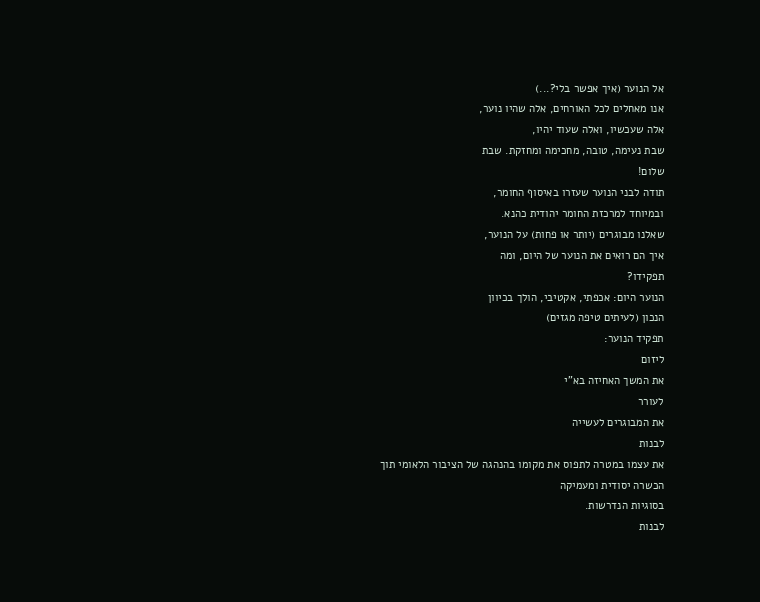אל הנוער (איך אפשר בלי?...)
אנו מאחלים לכל האורחים, אלה שהיו נוער,
אלה שעכשיו, ואלה שעוד יהיו,
שבת נעימה, טובה, מחכימה ומחזקת. שבת
שלום!
תודה לבני הנוער שעזרו באיסוף החומר,
ובמיוחד למרכזת החומר יהודית כהנא.
שאלנו מבוגרים (יותר או פחות) על הנוער,
איך הם רואים את הנוער של היום, ומה
תפקידו?
הנוער היום: אכפתי, אקטיבי, הולך בכיוון
הנכון (לעיתים טיפה מגזים)
תפקיד הנוער:
ליזום
את המשך האחיזה בא"י
לעורר
את המבוגרים לעשייה
לבנות
את עצמו במטרה לתפוס את מקומו בהנהגה של הציבור הלאומי תוך הכשרה יסודית ומעמיקה
בסוגיות הנדרשות.
לבנות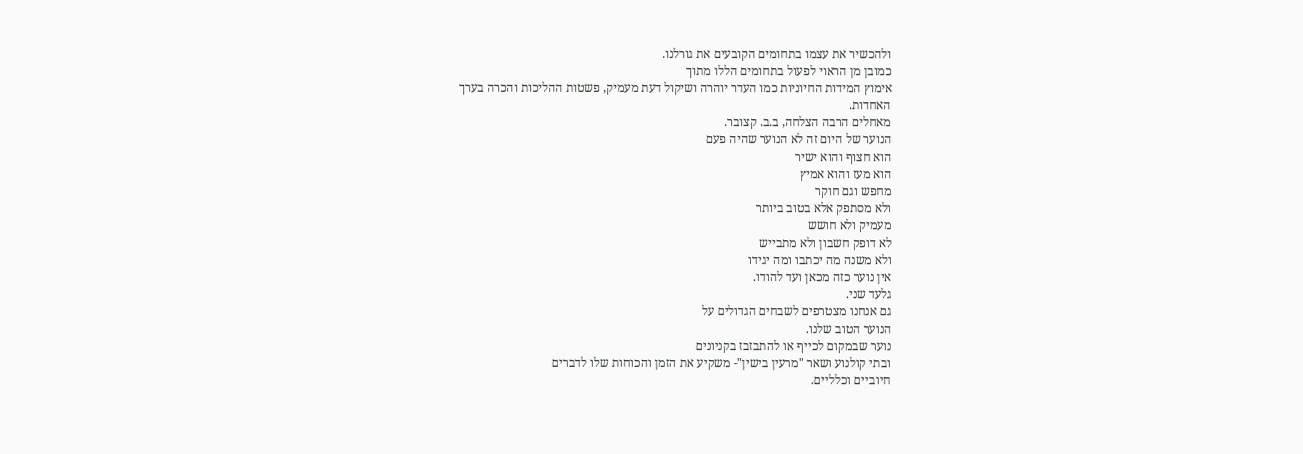ולהכשיר את עצמו בתחומים הקובעים את גורלנו.
כמובן מן הראוי לפעול בתחומים הללו מתוך
אימוץ המידות החיוניות כמו העדר יוהרה ושיקול דעת מעמיק, פשטות ההליכות והכרה בערך
האחדות.
מאחלים הרבה הצלחה, ב.ב. קצובר.
הנוער של היום זה לא הנוער שהיה פעם
הוא חצוף והוא ישיר
הוא מעז והוא אמיץ
מחפש וגם חוקר
ולא מסתפק אלא בטוב ביותר
מעמיק ולא חושש
לא דופק חשבון ולא מתבייש
ולא משנה מה יכתבו ומה יגידו
אין נוער כזה מכאן ועד להודו.
גלעד שני.
גם אנחנו מצטרפים לשבחים הגדולים על
הנוער הטוב שלנו.
נוער שבמקום לכייף או להתבזבז בקניונים
ובתי קולנוע ושאר "מרעין בישין"- משקיע את הזמן והכוחות שלו לדברים
חיוביים וכלליים.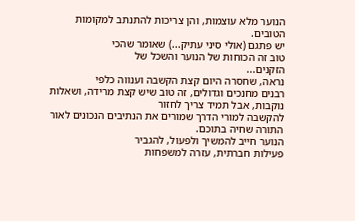הנוער מלא עוצמות, והן צריכות להתנתב למקומות הטובים.
יש פתגם (אולי סיני עתיק...) שאומר שהכי
טוב זה הכוחות של הנוער והשכל של
הזקנים...
נראה, שחסרה היום קצת הקשבה וענווה כלפי
רבנים מחנכים וגדולים, זה טוב שיש קצת מרידה, ושאלות נוקבות, אבל תמיד צריך לחזור
להקשבה למורי הדרך שמורים את הנתיבים הנכונים לאור התורה שחיה בתוכם.
הנוער חייב להמשיך ולפעול, להגביר
פעילות חברתית, עזרה למשפחות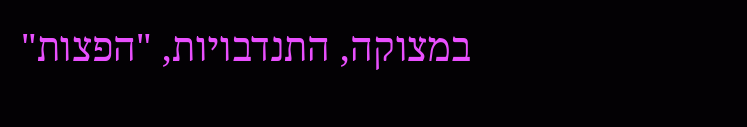במצוקה, התנדבויות, "הפצות"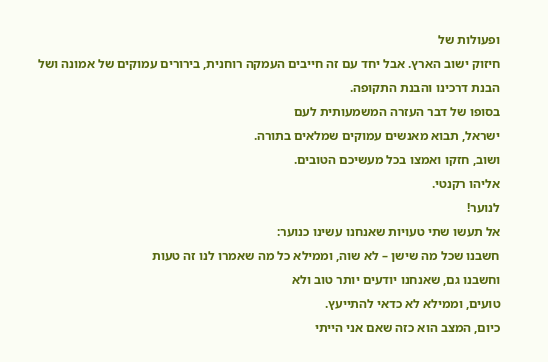ופעולות של
חיזוק ישוב הארץ. אבל יחד עם זה חייבים העמקה רוחנית, בירורים עמוקים של אמונה ושל
הבנת דרכינו והבנת התקופה.
בסופו של דבר העזרה המשמעותית לעם
ישראל, תבוא מאנשים עמוקים שמלאים בתורה.
ושוב, חזקו ואמצו בכל מעשיכם הטובים.
אליהו רקנטי.
לנוער!
אל תעשו שתי טעויות שאנחנו עשינו כנוער:
חשבנו שכל מה שישן – לא שוה, וממילא כל מה שאמרו לנו זה טעות
וחשבנו גם, שאנחנו יודעים יותר טוב ולא
טועים, וממילא לא כדאי להתייעץ.
כיום, המצב הוא כזה שאם אני הייתי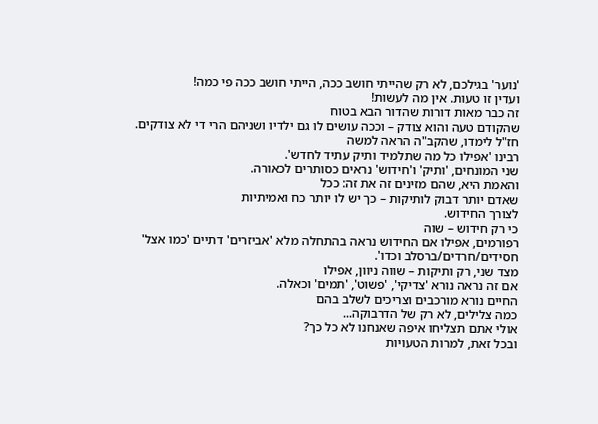'נוער' בגילכם, לא רק שהייתי חושב ככה, הייתי חושב ככה פי כמה!
ועדין זו טעות. אין מה לעשות!
זה כבר מאות דורות שהדור הבא בטוח
שהקודם טעה והוא צודק – וככה עושים לו גם ילדיו ושניהם הרי די לא צודקים.
חז"ל לימדו, שהקב"ה הראה למשה
רבינו 'אפילו כל מה שתלמיד ותיק עתיד לחדש'.
שני המונחים, 'ותיק' ו'חידוש' נראים כסותרים לכאורה.
והאמת היא, שהם מזינים זה את זה: ככל
שאדם יותר דבוק לותיקות – כך יש לו יותר כח ואמיתיות
לצורך החידוש.
כי רק חידוש – שוה
רפורמים, אפילו אם החידוש נראה בהתחלה מלא 'אביזרים' דתיים 'כמו אצל'
חסידים/חרדים/ברסלב וכדו'.
מצד שני, רק ותיקות – שווה ניוון, אפילו
אם זה נראה נורא 'צדיקי', 'פשוט', 'תמים' וכאלה.
החיים נורא מורכבים וצריכים לשלב בהם
כמה צלילים, לא רק של הדרבוקה...
אולי אתם תצליחו איפה שאנחנו לא כל כך?
ובכל זאת, למרות הטעויות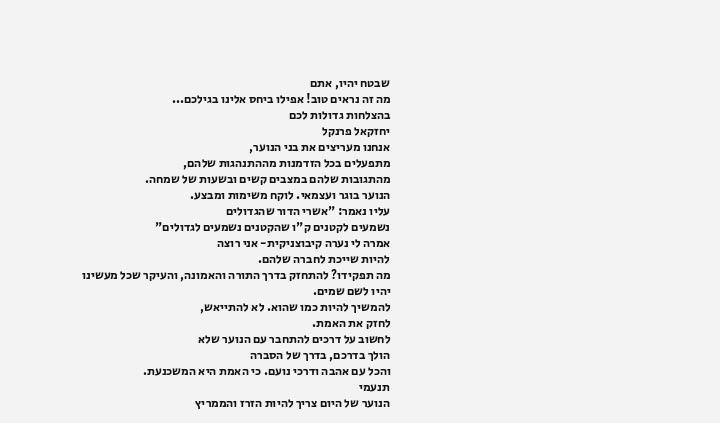שבטח יהיו, אתם
מה זה נראים טוב! אפילו ביחס אלינו בגילכם...
בהצלחות גדולות לכם
יחזקאל פרנקל
אנחנו מעריצים את בני הנוער,
מתפעלים בכל הזדמנות מההתנהגות שלהם,
מהתגובות שלהם במצבים קשים ובשעות של שמחה.
הנוער בוגר ועצמאי. לוקח משימות ומבצע.
עליו נאמר: "אשרי הדור שהגדולים
נשמעים לקטנים ק"ו שהקטנים נשמעים לגדולים"
אמרה לי נערה קיבוצניקית- אני רוצה
להיות שייכת לחברה שלהם.
מה תפקידו? להתחזק בדרך התורה והאמונה, והעיקר שכל מעשינו
יהיו לשם שמים.
להמשיך להיות כמו שהוא. לא להתייאש,
לחזק את האמת.
לחשוב על דרכים להתחבר עם הנוער שלא
הולך בדרכם, בדרך של הסברה
והכל עם אהבה ודרכי נועם. כי האמת היא המשכנעת.
תנעמי
הנוער של היום צריך להיות הזרז והממריץ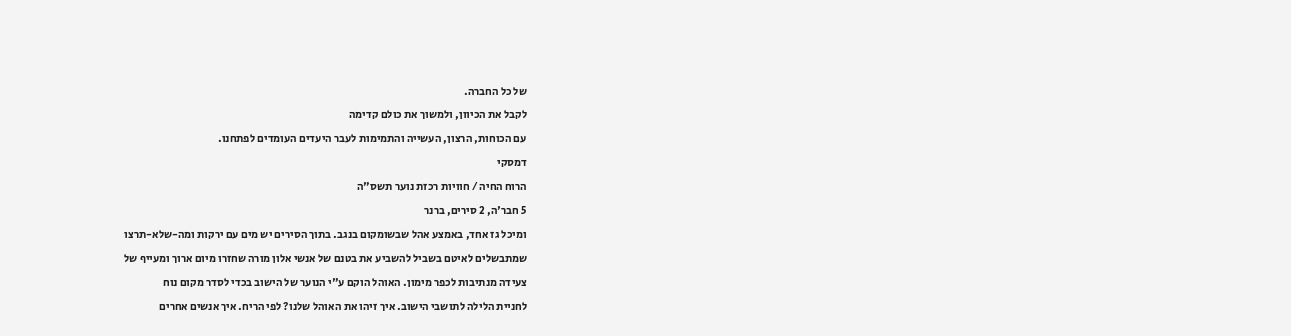של כל החברה.
לקבל את הכיוון, ולמשוך את כולם קדימה
עם הכוחות, הרצון, העשייה והתמימות לעבר היעדים העומדים לפתחנו.
דמסקי
הרוח החיה / חוויות רכזת נוער תשס"ה
5 חבר'ה, 2 סירים, ברנר
ומיכל גז אחד, באמצע אהל שבשומקום בנגב. בתוך הסירים יש מים עם ירקות ומה-שלא-תרצו
שמתבשלים לאיטם בשביל להשביע את בטנם של אנשי אלון מורה שחזרו מיום ארוך ומעייף של
צעידה מנתיבות לכפר מימון. האוהל הוקם ע"י הנוער של הישוב בכדי לסדר מקום נוח
לחניית הלילה לתושבי הישוב. איך זיהו את האוהל שלנו? לפי הריח. איך אנשים אחרים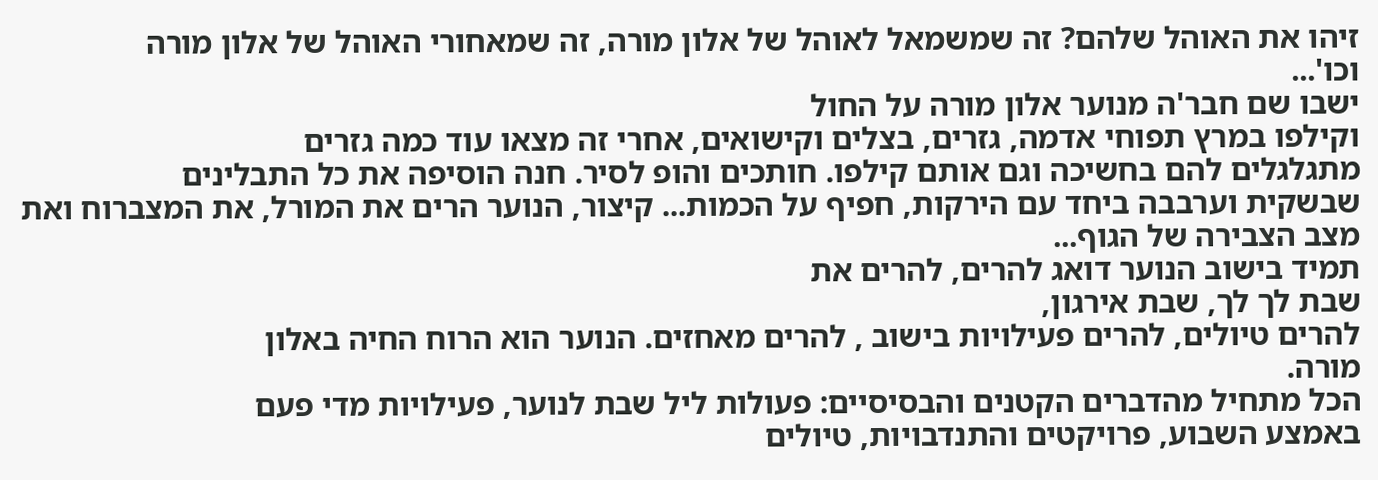זיהו את האוהל שלהם? זה שמשמאל לאוהל של אלון מורה, זה שמאחורי האוהל של אלון מורה
וכו'...
ישבו שם חבר'ה מנוער אלון מורה על החול
וקילפו במרץ תפוחי אדמה, גזרים, בצלים וקישואים, אחרי זה מצאו עוד כמה גזרים
מתגלגלים להם בחשיכה וגם אותם קילפו. חותכים והופ לסיר. חנה הוסיפה את כל התבלינים
שבשקית וערבבה ביחד עם הירקות, חפיף על הכמות... קיצור, הנוער הרים את המורל, את המצברוח ואת מצב הצבירה של הגוף...
תמיד בישוב הנוער דואג להרים, להרים את
שבת לך לך, שבת אירגון,
להרים טיולים, להרים פעילויות בישוב , להרים מאחזים. הנוער הוא הרוח החיה באלון
מורה.
הכל מתחיל מהדברים הקטנים והבסיסיים: פעולות ליל שבת לנוער, פעילויות מדי פעם
באמצע השבוע, פרויקטים והתנדבויות, טיולים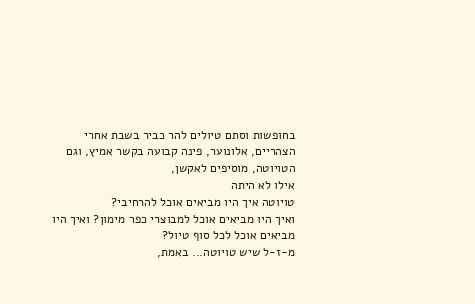בחופשות וסתם טיולים להר כביר בשבת אחרי
הצהריים, אלונוער, פינה קבועה בקשר אמיץ, וגם הטויוטה, מוסיפים לאקשן,
אילו לא היתה
טויוטה איך היו מביאים אוכל להרחיבי?
ואיך היו מביאים אוכל למבוצרי כפר מימון? ואיך היו מביאים אוכל לכל סוף טיול?
מ-ז-ל שיש טויוטה... באמת,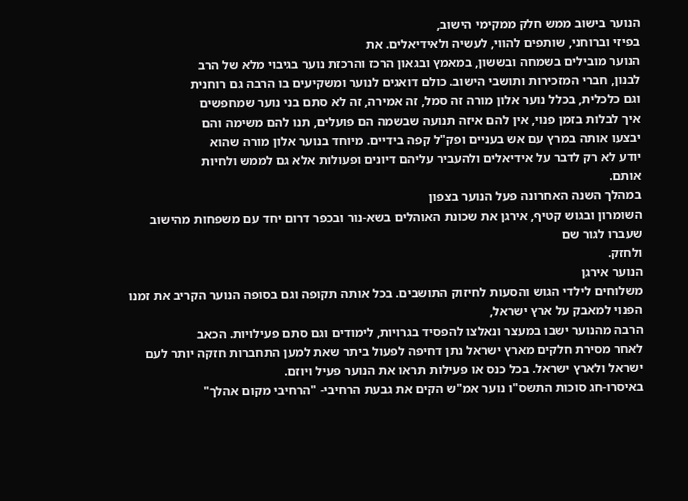הנוער בישוב ממש חלק ממקימי הישוב,
בפיזי וברוחני, שותפים להווי, לעשיה ולאידיאלים. את
הנוער מובילים בשמחה ובששון, במאמץ ובגאון הרכז והרכזת נוער בגיבוי מלא של הרב
לבנון, חברי המזכירות ותושבי הישוב. כולם דואגים לנוער ומשקיעים בו הרבה גם רוחנית
וגם כלכלית, בכלל נוער אלון מורה זה סמל, זה אמירה, זה לא סתם בני נוער שמחפשים
איך לבלות בזמן פנוי, אין להם איזה תנועה שבשמה הם פועלים, תנו להם משימה והם
יבצעו אותה במרץ עם אש בעניים ופק"ל קפה בידיים. מיוחד בנוער אלון מורה שהוא
יודע לא רק לדבר על אידיאלים ולהעביר עליהם דיונים ופעולות אלא גם לממש ולחיות
אותם.
במהלך השנה האחרונה פעל הנוער בצפון
השומרון ובגוש קטיף, אירגן את שכונת האוהלים בשא-נור ובכפר דרום יחד עם משפחות מהישוב שעברו לגור שם
ולחזק.
הנוער אירגן
משלוחים לילדי הגוש והסעות לחיזוק התושבים. בכל אותה תקופה וגם בסופה הנוער הקריב את זמנו הפנוי למאבק על ארץ ישראל,
הרבה מהנוער ישבו במעצר ונאלצו להפסיד בגרויות, לימודים וגם סתם פעילויות. הכאב
לאחר מסירת חלקים מארץ ישראל נתן דחיפה לפעול ביתר שאת למען התחברות חזקה יותר לעם
ישראל ולארץ ישראל. בכל כנס או פעילות תראו את הנוער פעיל ויוזם.
באיסרו-חג סוכות התשס"ו נוער אמ"ש הקים את גבעת הרחיבי- "הרחיבי מקום אהלך"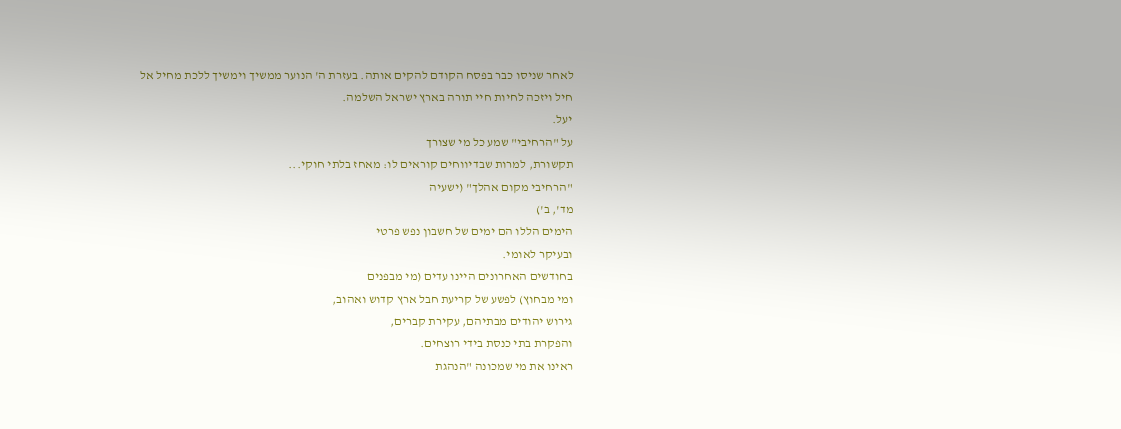לאחר שניסו כבר בפסח הקודם להקים אותה. בעזרת ה' הנוער ממשיך וימשיך ללכת מחיל אל
חיל ויזכה לחיות חיי תורה בארץ ישראל השלמה.
יעל.
על "הרחיבי" שמע כל מי שצורך
תקשורת, למרות שבדיווחים קוראים לו: מאחז בלתי חוקי...
"הרחיבי מקום אהלך" (ישעיה
מד', ב')
הימים הללו הם ימים של חשבון נפש פרטי
ובעיקר לאומי.
בחודשים האחרונים היינו עדים (מי מבפנים
ומי מבחוץ) לפשע של קריעת חבל ארץ קדוש ואהוב,
גירוש יהודים מבתיהם, עקירת קברים,
והפקרת בתי כנסת בידי רוצחים.
ראינו את מי שמכונה "הנהגת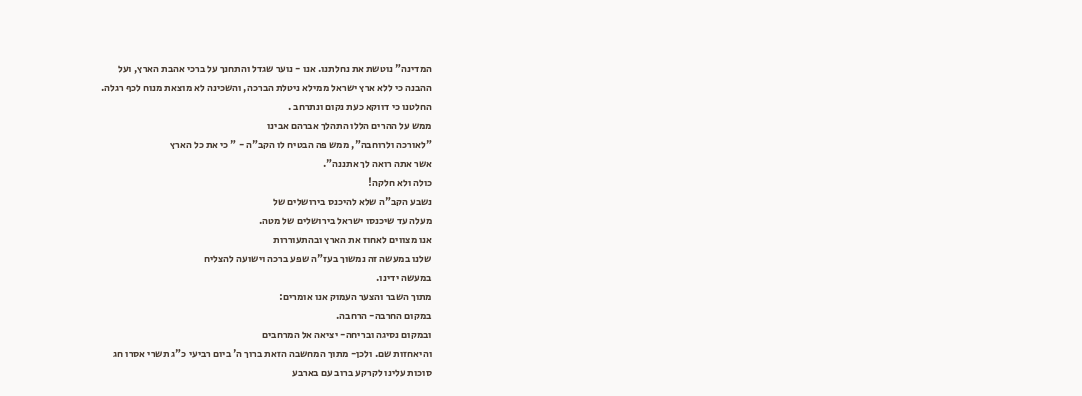המדינה" נוטשת את נחלתנו. אנו - נוער שגדל והתחנך על ברכי אהבת הארץ, ועל
ההבנה כי ללא ארץ ישראל ממילא ניטלת הברכה, והשכינה לא מוצאת מנוח לכף רגלה.
החלטנו כי דווקא כעת נקום ונתרחב .
ממש על ההרים הללו התהלך אברהם אבינו
"לאורכה ולרוחבה", ממש פה הבטיח לו הקב"ה - " כי את כל הארץ
אשר אתה רואה לך אתננה".
כולה ולא חלקה!
נשבע הקב"ה שלא להיכנס בירושלים של
מעלה עד שיכנסו ישראל בירושלים של מטה.
אנו מצווים לאחוז את הארץ ובהתעוררות
שלנו במעשה זה נמשוך בעז"ה שפע ברכה וישועה להצליח
במעשה ידינו.
מתוך השבר והצער העמוק אנו אומרים:
במקום החרבה- הרחבה.
ובמקום נסיגה ובריחה- יציאה אל המרחבים
והיאחזות שם. ולכן- מתוך המחשבה הזאת ברוך ה' ביום רביעי כ"ג תשרי אסרו חג
סוכות עלינו לקרקע ברוב עם בארבע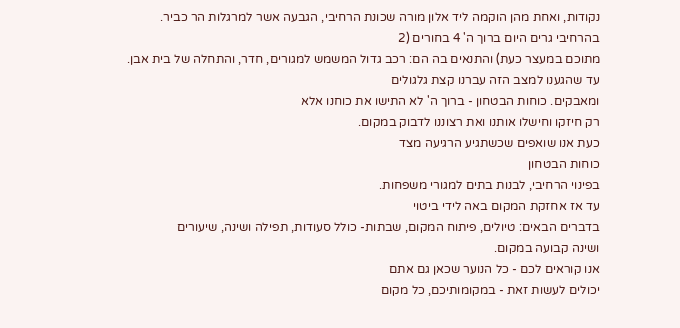נקודות, ואחת מהן הוקמה ליד אלון מורה שכונת הרחיבי, הגבעה אשר למרגלות הר כביר.
בהרחיבי גרים היום ברוך ה' 4 בחורים (2
מתוכם במעצר כעת) והתנאים בה הם: רכב גדול המשמש למגורים, חדר, והתחלה של בית אבן.
עד שהגענו למצב הזה עברנו קצת גלגולים
ומאבקים. כוחות הבטחון - ברוך ה' לא התישו את כוחנו אלא
רק חיזקו וחישלו אותנו ואת רצוננו לדבוק במקום.
כעת אנו שואפים שכשתגיע הרגיעה מצד
כוחות הבטחון
בפינוי הרחיבי, לבנות בתים למגורי משפחות.
עד אז אחזקת המקום באה לידי ביטוי
בדברים הבאים: טיולים, פיתוח המקום, שבתות- כולל סעודות, תפילה ושינה, שיעורים
ושינה קבועה במקום.
אנו קוראים לכם - כל הנוער שכאן גם אתם
יכולים לעשות זאת - במקומותיכם, כל מקום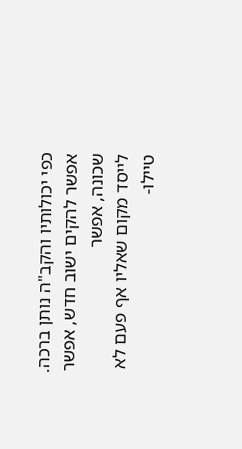כפי יכולותיו והקב"ה נותן ברכה.
אפשר להקים ישוב חדש, אפשר שכונה, אפשר
לייסד מקום שאליו אף פעם לא טיילו-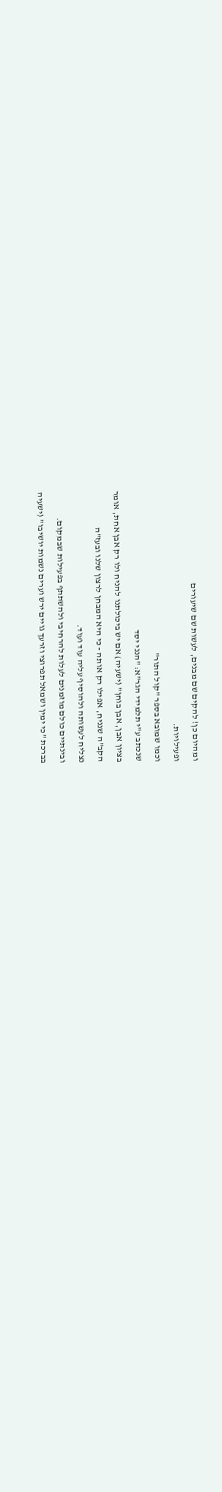ומהיום כן! להקים שם מבנים, לעשות שם שיעורים
ופעילויות.
וכמו שמובא בספר "קול התור"
שנכתב ע"י תלמידי הגר"א: "הנני יסד
בציון אבן, אבן בוחן" (ישעיה) אם יש ביכולתנו להניח ולו רק אבן אחת, אומר
הקב"ה שנניח, אפילו רק אותה - כי היא המבחן לרצון שלנו ובעז"ה
נצליח לעשותה ולהוסיף עליה עוד ועוד.
ובינתיים כולם מוזמנים לעלות להרחיבי ולהשתתף בפעילות שבמקום.
בברכת "כי ימין ושמאל תפרוצי וזרעך גויים ירש וערים נשמות יושיבו" (ישעיה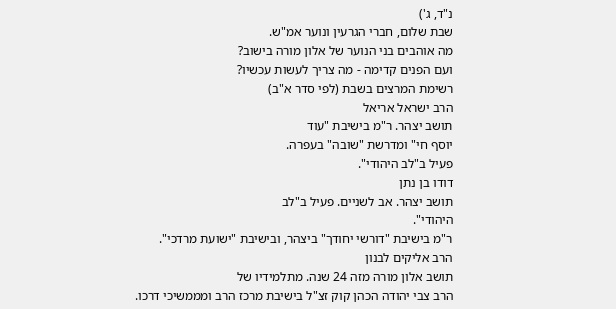נ"ד, ג')
שבת שלום, חברי הגרעין ונוער אמ"ש.
מה אוהבים בני הנוער של אלון מורה בישוב?
ועם הפנים קדימה - מה צריך לעשות עכשיו?
רשימת המרצים בשבת (לפי סדר א"ב)
הרב ישראל אריאל
תושב יצהר. ר"מ בישיבת "עוד
יוסף חי" ומדרשת "שובה" בעפרה.
פעיל ב"לב היהודי".
דודו בן נתן
תושב יצהר. אב לשניים. פעיל ב"לב
היהודי".
ר"מ בישיבת "דורשי יחודך" ביצהר, ובישיבת "ישועת מרדכי".
הרב אליקים לבנון
תושב אלון מורה מזה 24 שנה. מתלמידיו של
הרב צבי יהודה הכהן קוק זצ"ל בישיבת מרכז הרב ומממשיכי דרכו.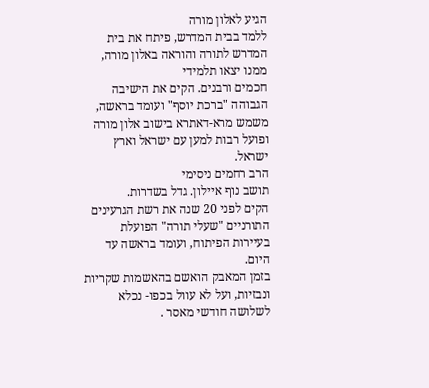הגיע לאלון מורה
ללמד בבית המדרש, פיתח את בית המדרש לתורה והוראה באלון מורה, ממנו יצאו תלמידי
חכמים ורבנים. הקים את הישיבה הגבוהה "ברכת יוסף" ועומד בראשה, משמש מרא-דאתרא בישוב אלון מורה ופועל רבות למען עם ישראל וארץ
ישראל.
הרב רחמים ניסימי
תושב נוף איילון. גדל בשדרות.
הקים לפני 20 שנה את רשת הגרעינים
התורניים "שעלי תורה" הפועלת בעיירות הפיתוח, ועומד בראשה עד היום.
בזמן המאבק הואשם בהאשמות שקריות
ונבזיות, ועל לא עוול בכפו- נכלא לשלושה חודשי מאסר .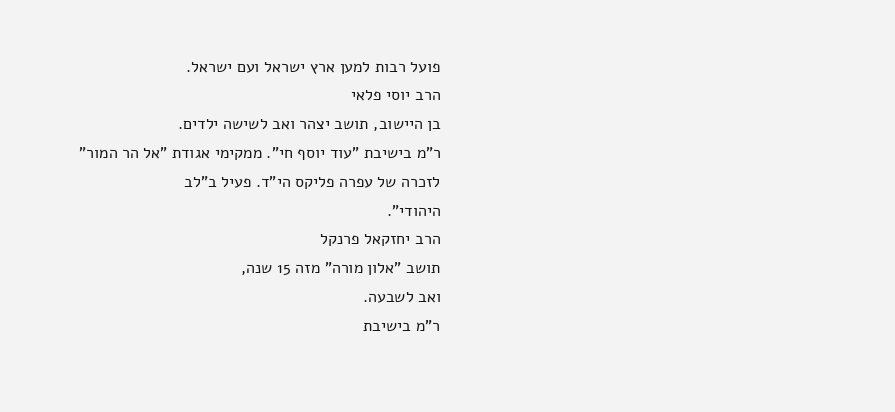פועל רבות למען ארץ ישראל ועם ישראל.
הרב יוסי פלאי
בן היישוב, תושב יצהר ואב לשישה ילדים.
ר"מ בישיבת "עוד יוסף חי". ממקימי אגודת "אל הר המור"
לזכרה של עפרה פליקס הי"ד. פעיל ב"לב
היהודי".
הרב יחזקאל פרנקל
תושב "אלון מורה" מזה 15 שנה,
ואב לשבעה.
ר"מ בישיבת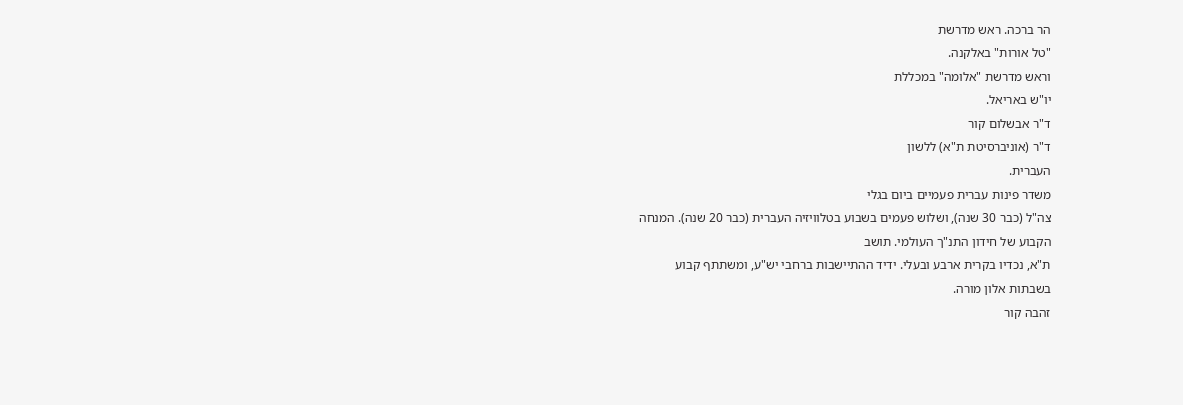הר ברכה. ראש מדרשת
"טל אורות" באלקנה.
וראש מדרשת "אלומה" במכללת
יו"ש באריאל.
ד"ר אבשלום קור
ד"ר (אוניברסיטת ת"א) ללשון
העברית.
משדר פינות עברית פעמיים ביום בגלי
צה"ל (כבר 30 שנה), ושלוש פעמים בשבוע בטלוויזיה העברית (כבר 20 שנה). המנחה
הקבוע של חידון התנ"ך העולמי. תושב
ת"א, נכדיו בקרית ארבע ובעלי. ידיד ההתיישבות ברחבי יש"ע, ומשתתף קבוע
בשבתות אלון מורה.
זהבה קור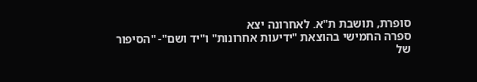סופרת, תושבת ת"א. לאחרונה יצא
ספרה החמישי בהוצאת "ידיעות אחרונות" ו"יד ושם"- "הסיפור
של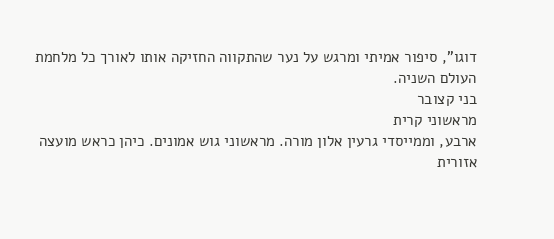דוגו", סיפור אמיתי ומרגש על נער שהתקווה החזיקה אותו לאורך כל מלחמת
העולם השניה.
בני קצובר
מראשוני קרית
ארבע, וממייסדי גרעין אלון מורה. מראשוני גוש אמונים. כיהן כראש מועצה אזורית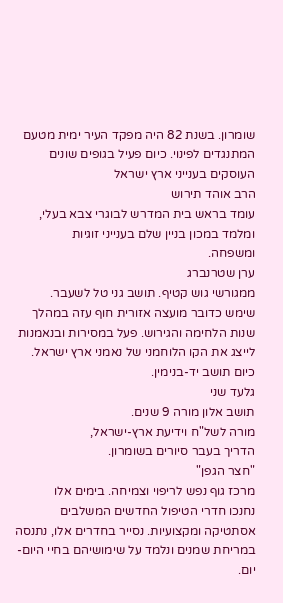שומרון. בשנת 82 היה מפקד העיר ימית מטעם המתנגדים לפינוי. כיום פעיל בגופים שונים
העוסקים בענייני ארץ ישראל
הרב אוהד תירוש
עומד בראש בית המדרש לבוגרי צבא בעלי,
ומלמד במכון בניין שלם בענייני זוגיות
ומשפחה.
ערן שטרנברג
ממגורשי גוש קטיף. תושב גני טל לשעבר.
שימש כדובר מועצה אזורית חוף עזה במהלך שנות הלחימה והגירוש. פעל במסירות ובנאמנות
לייצג את הקו הלוחמני של נאמני ארץ ישראל. כיום תושב יד-בנימין.
גלעד שני
תושב אלון מורה 9 שנים.
מורה לשל"ח וידיעת ארץ-ישראל,
הדריך בעבר סיורים בשומרון.
"חצר הגפן"
מרכז גוף נפש לריפוי וצמיחה. בימים אלו
נחנכו חדרי הטיפול החדשים המשלבים אסתטיקה ומקצועיות. נסייר בחדרים אלו, נתנסה
במריחת שמנים ונלמד על שימושיהם בחיי היום-יום.